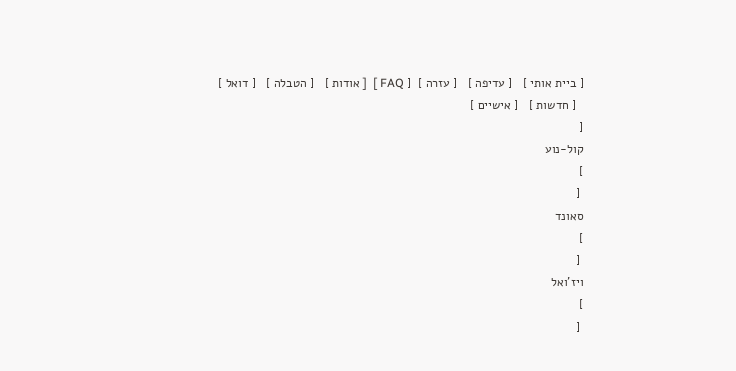[ ביית אותי ]   [ עדיפה ]   [ עזרה ]  [ FAQ ]  [ אודות ]   [ הטבלה ]   [ דואל ]
  [ חדשות ]   [ אישיים ]
[
קול-נוע
]
 [
סאונד
]
 [
ויז'ואל
]
 [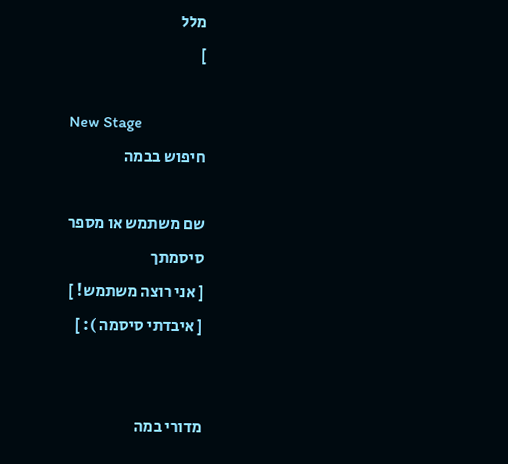מלל
]

New Stage
חיפוש בבמה

שם משתמש או מספר
סיסמתך
[ אני רוצה משתמש! ]
[ איבדתי סיסמה ): ]


מדורי במה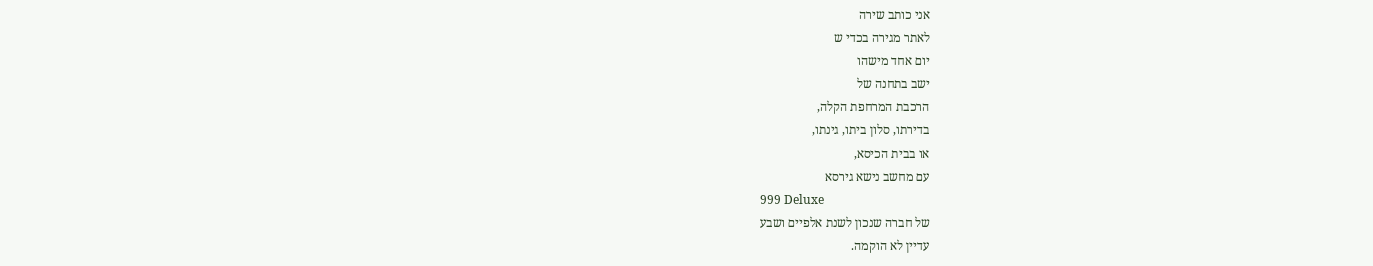אני כותב שירה
לאתר מגירה בכדי ש
יום אחד מישהו
ישב בתחנה של
הרכבת המרחפת הקלה,
בדירתו, סלון ביתו, גינתו,
או בבית הכיסא,
עם מחשב נישא גירסא
999 Deluxe
של חברה שנכון לשנת אלפיים ושבע
עדיין לא הוקמה.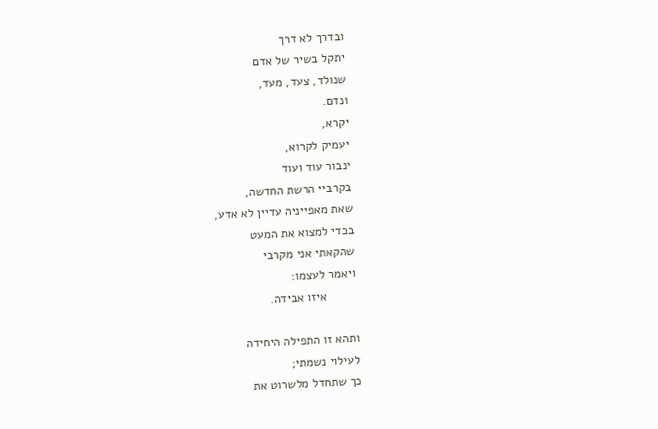ובדרך לא דרך
יתקל בשיר של אדם
שנולד, צעד, מעד,
ונדם.
יקרא,
יעמיק לקרוא,
ינבור עוד ועוד
בקרביי הרשת החדשה,
שאת מאפייניה עדיין לא אדע,
בכדי למצוא את המעט
שהקאתי אני מקרבי
ויאמר לעצמו:
         איזו אבידה.

ותהא זו התפילה היחידה
לעילוי נשמתי;
כך שתחדל מלשרוט את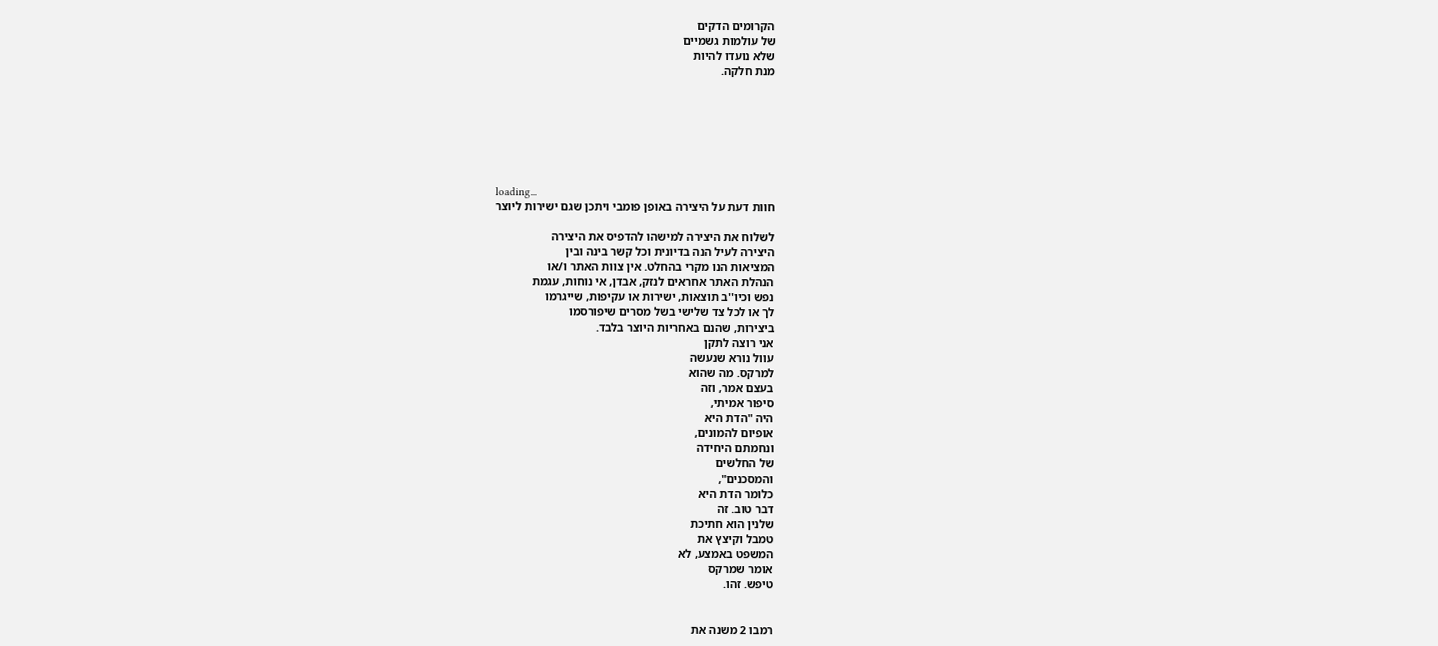הקרומים הדקים
של עולמות גשמיים
שלא נועדו להיות
מנת חלקה.







loading...
חוות דעת על היצירה באופן פומבי ויתכן שגם ישירות ליוצר

לשלוח את היצירה למישהו להדפיס את היצירה
היצירה לעיל הנה בדיונית וכל קשר בינה ובין
המציאות הנו מקרי בהחלט. אין צוות האתר ו/או
הנהלת האתר אחראים לנזק, אבדן, אי נוחות, עגמת
נפש וכיו''ב תוצאות, ישירות או עקיפות, שייגרמו
לך או לכל צד שלישי בשל מסרים שיפורסמו
ביצירות, שהנם באחריות היוצר בלבד.
אני רוצה לתקן
עוול נורא שנעשה
למרקס. מה שהוא
בעצם אמר, וזה
סיפור אמיתי,
היה "הדת היא
אופיום להמונים,
ונחמתם היחידה
של החלשים
והמסכנים",
כלומר הדת היא
דבר טוב. זה
שלנין הוא חתיכת
טמבל וקיצץ את
המשפט באמצע, לא
אומר שמרקס
טיפש. זהו.


רמבו 2 משנה את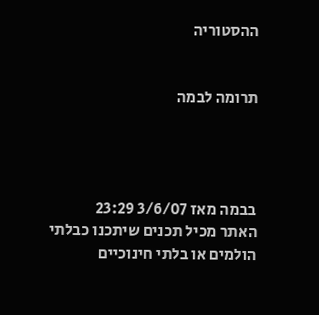ההסטוריה


תרומה לבמה




בבמה מאז 3/6/07 23:29
האתר מכיל תכנים שיתכנו כבלתי הולמים או בלתי חינוכיים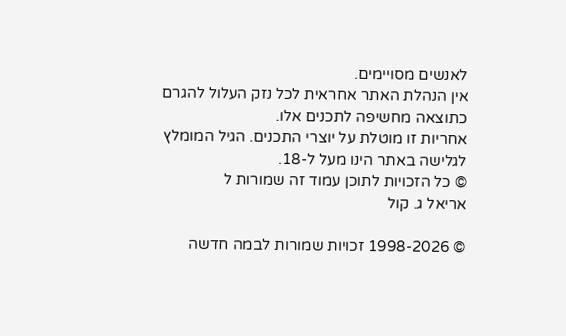לאנשים מסויימים.
אין הנהלת האתר אחראית לכל נזק העלול להגרם כתוצאה מחשיפה לתכנים אלו.
אחריות זו מוטלת על יוצרי התכנים. הגיל המומלץ לגלישה באתר הינו מעל ל-18.
© כל הזכויות לתוכן עמוד זה שמורות ל
אריאל ג. קול

© 1998-2026 זכויות שמורות לבמה חדשה